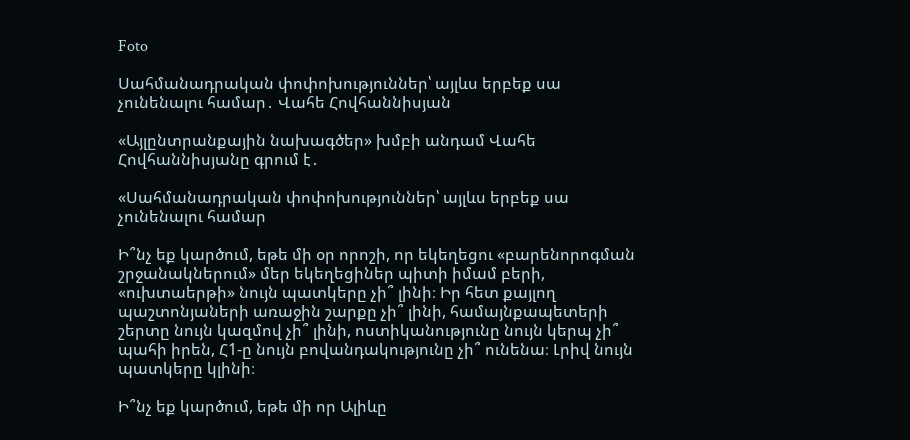Foto

Սահմանադրական փոփոխություններ՝ այլևս երբեք սա չունենալու համար․ Վահե Հովհաննիսյան

«Այլընտրանքային նախագծեր» խմբի անդամ Վահե Հովհաննիսյանը գրում է․

«Սահմանադրական փոփոխություններ՝ այլևս երբեք սա չունենալու համար

Ի՞նչ եք կարծում, եթե մի օր որոշի, որ եկեղեցու «բարենորոգման շրջանակներում» մեր եկեղեցիներ պիտի իմամ բերի, «ուխտաերթի» նույն պատկերը չի՞ լինի։ Իր հետ քայլող պաշտոնյաների առաջին շարքը չի՞ լինի, համայնքապետերի շերտը նույն կազմով չի՞ լինի, ոստիկանությունը նույն կերպ չի՞ պահի իրեն, Հ1-ը նույն բովանդակությունը չի՞ ունենա։ Լրիվ նույն պատկերը կլինի։

Ի՞նչ եք կարծում, եթե մի որ Ալիևը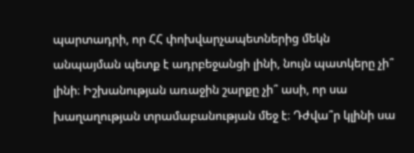պարտադրի, որ ՀՀ փոխվարչապետներից մեկն անպայման պետք է ադրբեջանցի լինի, նույն պատկերը չի՞ լինի։ Իշխանության առաջին շարքը չի՞ ասի, որ սա խաղաղության տրամաբանության մեջ է։ Դժվա՞ր կլինի սա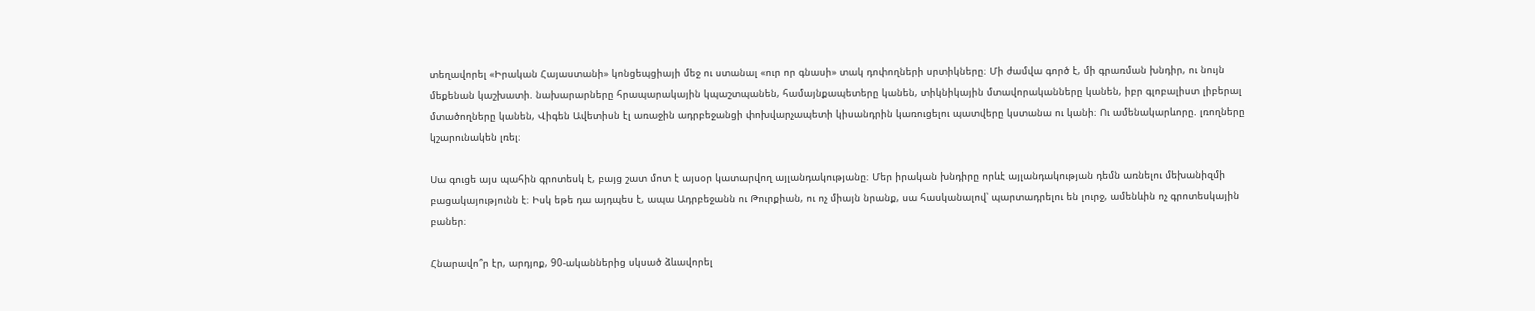տեղավորել «Իրական Հայաստանի» կոնցեպցիայի մեջ ու ստանալ «ուր որ գնասի» տակ դոփողների սրտիկները։ Մի ժամվա գործ է, մի գրառման խնդիր, ու նույն մեքենան կաշխատի. նախարարները հրապարակային կպաշտպանեն, համայնքապետերը կանեն, տիկնիկային մտավորականները կանեն, իբր գլոբալիստ լիբերալ մտածողները կանեն, Վիգեն Ավետիսն էլ առաջին ադրբեջանցի փոխվարչապետի կիսանդրին կառուցելու պատվերը կստանա ու կանի։ Ու ամենակարևորը. լռողները կշարունակեն լռել։

Սա գուցե այս պահին գրոտեսկ է, բայց շատ մոտ է այսօր կատարվող այլանդակությանը։ Մեր իրական խնդիրը որևէ այլանդակության դեմն առնելու մեխանիզմի բացակայությունն է։ Իսկ եթե դա այդպես է, ապա Ադրբեջանն ու Թուրքիան, ու ոչ միայն նրանք, սա հասկանալով՝ պարտադրելու են լուրջ, ամենևին ոչ գրոտեսկային բաներ։

Հնարավո՞ր էր, արդյոք, 90-ականներից սկսած ձևավորել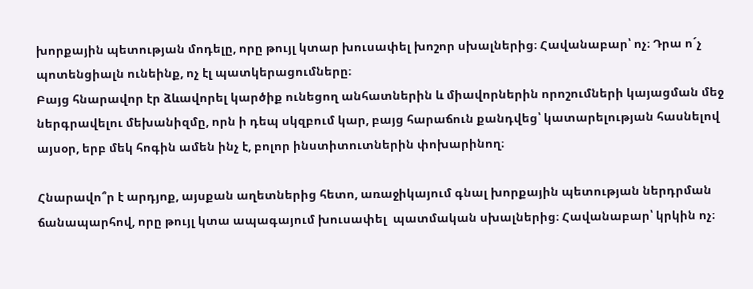խորքային պետության մոդելը, որը թույլ կտար խուսափել խոշոր սխալներից։ Հավանաբար՝ ոչ։ Դրա ո´չ պոտենցիալն ունեինք, ոչ էլ պատկերացումները։
Բայց հնարավոր էր ձևավորել կարծիք ունեցող անհատներին և միավորներին որոշումների կայացման մեջ ներգրավելու մեխանիզմը, որն ի դեպ սկզբում կար, բայց հարաճուն քանդվեց՝ կատարելության հասնելով այսօր, երբ մեկ հոգին ամեն ինչ է, բոլոր ինստիտուտներին փոխարինող։

Հնարավո՞ր է արդյոք, այսքան աղետներից հետո, առաջիկայում գնալ խորքային պետության ներդրման ճանապարհով, որը թույլ կտա ապագայում խուսափել  պատմական սխալներից։ Հավանաբար՝ կրկին ոչ։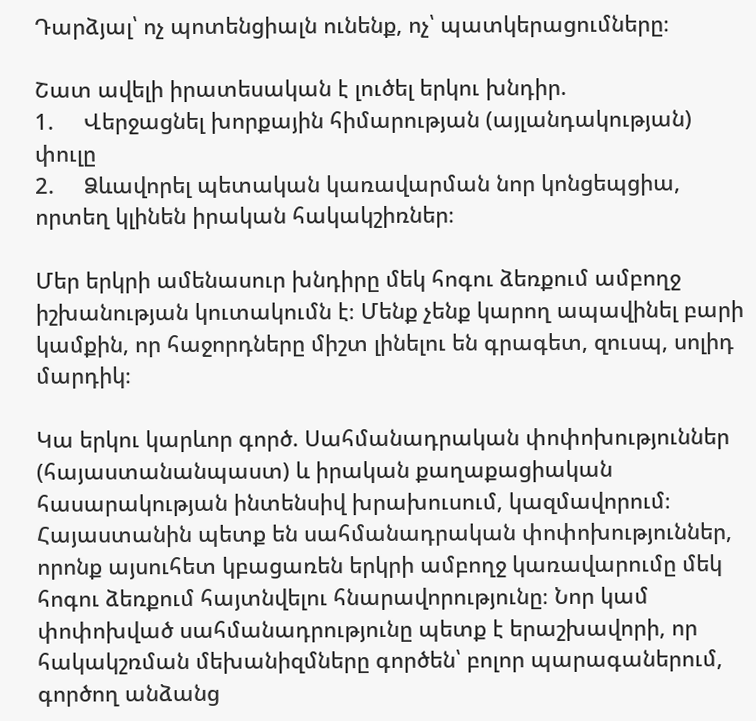Դարձյալ՝ ոչ պոտենցիալն ունենք, ոչ՝ պատկերացումները։

Շատ ավելի իրատեսական է լուծել երկու խնդիր.
1.     Վերջացնել խորքային հիմարության (այլանդակության) փուլը
2.     Ձևավորել պետական կառավարման նոր կոնցեպցիա, որտեղ կլինեն իրական հակակշիռներ։

Մեր երկրի ամենասուր խնդիրը մեկ հոգու ձեռքում ամբողջ իշխանության կուտակումն է։ Մենք չենք կարող ապավինել բարի կամքին, որ հաջորդները միշտ լինելու են գրագետ, զուսպ, սոլիդ մարդիկ։

Կա երկու կարևոր գործ. Սահմանադրական փոփոխություններ (հայաստանանպաստ) և իրական քաղաքացիական հասարակության ինտենսիվ խրախուսում, կազմավորում։
Հայաստանին պետք են սահմանադրական փոփոխություններ, որոնք այսուհետ կբացառեն երկրի ամբողջ կառավարումը մեկ հոգու ձեռքում հայտնվելու հնարավորությունը։ Նոր կամ փոփոխված սահմանադրությունը պետք է երաշխավորի, որ հակակշռման մեխանիզմները գործեն՝ բոլոր պարագաներում, գործող անձանց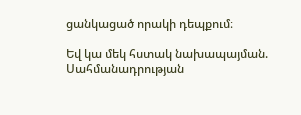ցանկացած որակի դեպքում։

Եվ կա մեկ հստակ նախապայման. Սահմանադրության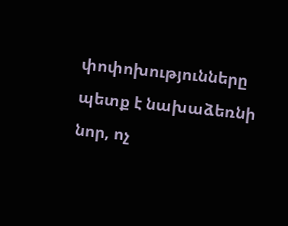փոփոխությունները պետք է նախաձեռնի նոր, ոչ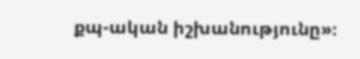քպ-ական իշխանությունը»։